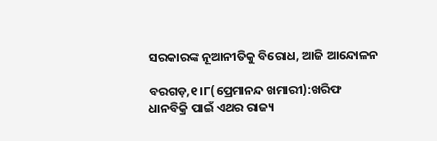ସରକାରଙ୍କ ନୂଆନୀତିକୁ ବିରୋଧ, ଆଜି ଆନ୍ଦୋଳନ

ବରଗଡ଼,୧।୮(ପ୍ରେମାନନ୍ଦ ଖମାରୀ):ଖରିଫ ଧାନବିକ୍ରି ପାଇଁ ଏଥର ରାଜ୍ୟ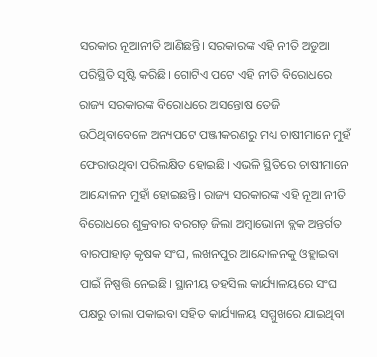ସରକାର ନୂଆନୀତି ଆଣିଛନ୍ତି। ସରକାରଙ୍କ ଏହି ନୀତି ଅଡୁଆ ପରିସ୍ଥିତି ସୃଷ୍ଟି କରିଛି। ଗୋଟିଏ ପଟେ ଏହି ନୀତି ବିରୋଧରେ ରାଜ୍ୟ ସରକାରଙ୍କ ବିରୋଧରେ ଅସନ୍ତୋଷ ତେଜି ଉଠିଥିବାବେଳେ ଅନ୍ୟପଟେ ପଞ୍ଜୀକରଣରୁ ମଧ୍ୟ ଚାଷୀମାନେ ମୁହଁ ଫେରାଉଥିବା ପରିଲକ୍ଷିତ ହୋଇଛି। ଏଭଳି ସ୍ଥିତିରେ ଚାଷୀମାନେ ଆନ୍ଦୋଳନ ମୁହାଁ ହୋଇଛନ୍ତି। ରାଜ୍ୟ ସରକାରଙ୍କ ଏହି ନୂଆ ନୀତି ବିରୋଧରେ ଶୁକ୍ରବାର ବରଗଡ଼ ଜିଲା ଅମ୍ବାଭୋନା ବ୍ଲକ ଅନ୍ତର୍ଗତ ବାରପାହାଡ଼ କୃଷକ ସଂଘ, ଲଖନପୁର ଆନ୍ଦୋଳନକୁ ଓହ୍ଲାଇବା ପାଇଁ ନିଷ୍ପତ୍ତି ନେଇଛି। ସ୍ଥାନୀୟ ତହସିଲ କାର୍ଯ୍ୟାଳୟରେ ସଂଘ ପକ୍ଷରୁ ତାଲା ପକାଇବା ସହିତ କାର୍ଯ୍ୟାଳୟ ସମ୍ମୁଖରେ ଯାଇଥିବା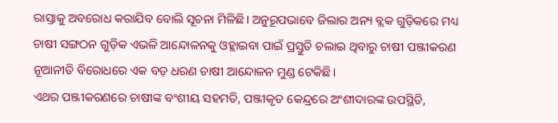ରାସ୍ତାକୁ ଅବରୋଧ କରାଯିବ ବୋଲି ସୂଚନା ମିଳିଛି। ଅନୁରୂପଭାବେ ଜିଲାର ଅନ୍ୟ ବ୍ଲକ ଗୁଡ଼ିକରେ ମଧ୍ୟ ଚାଷୀ ସଙ୍ଗଠନ ଗୁଡ଼ିକ ଏଭଳି ଆନ୍ଦୋଳନକୁ ଓହ୍ଲାଇବା ପାଇଁ ପ୍ରସ୍ତୁତି ଚଲାଇ ଥିବାରୁ ଚାଷୀ ପଞ୍ଜୀକରଣ ନୂଆନୀତି ବିରୋଧରେ ଏକ ବଡ଼ ଧରଣ ଚାଷୀ ଆନ୍ଦୋଳନ ମୁଣ୍ଡ ଟେକିଛି।
ଏଥର ପଞ୍ଜୀକରଣରେ ଚାଷୀଙ୍କ ବଂଶୀୟ ସହମତି, ପଞ୍ଜୀକୃତ କେନ୍ଦ୍ରରେ ଅଂଶୀଦାରଙ୍କ ଉପସ୍ଥିତି,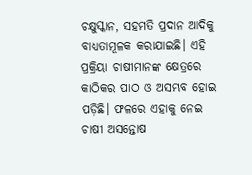ଚକ୍ଷୁସ୍କାନ, ସହମତି ପ୍ରଦାନ ଆଦିକୁ ବାଧ୍ୟତାମୂଳକ କରାଯାଇଛି। ଏହି ପ୍ରକ୍ରିୟା ଚାଷୀମାନଙ୍କ କ୍ଷେତ୍ରରେ କାଠିକର ପାଠ ଓ ଅସମ୍ଭବ ହୋଇ ପଡ଼ିଛି। ଫଳରେ ଏହାକୁ ନେଇ ଚାଷୀ ଅସନ୍ତୋଷ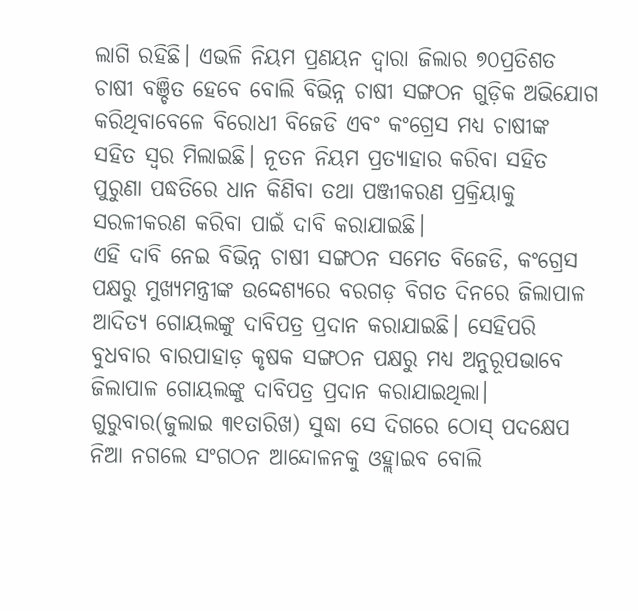ଲାଗି ରହିଛି। ଏଭଳି ନିୟମ ପ୍ରଣୟନ ଦ୍ୱାରା ଜିଲାର ୭୦ପ୍ରତିଶତ ଚାଷୀ ବଞ୍ଚିତ ହେବେ ବୋଲି ବିଭିନ୍ନ ଚାଷୀ ସଙ୍ଗଠନ ଗୁଡ଼ିକ ଅଭିଯୋଗ କରିଥିବାବେଳେ ବିରୋଧୀ ବିଜେଡି ଏବଂ କଂଗ୍ରେସ ମଧ୍ୟ ଚାଷୀଙ୍କ ସହିତ ସ୍ବର ମିଲାଇଛି। ନୂତନ ନିୟମ ପ୍ରତ୍ୟାହାର କରିବା ସହିତ ପୁରୁଣା ପଦ୍ଧତିରେ ଧାନ କିଣିବା ତଥା ପଞ୍ଜୀକରଣ ପ୍ରକ୍ରିୟାକୁ ସରଳୀକରଣ କରିବା ପାଇଁ ଦାବି କରାଯାଇଛି।
ଏହି ଦାବି ନେଇ ବିଭିନ୍ନ ଚାଷୀ ସଙ୍ଗଠନ ସମେତ ବିଜେଡି, କଂଗ୍ରେସ ପକ୍ଷରୁ ମୁଖ୍ୟମନ୍ତ୍ରୀଙ୍କ ଉଦ୍ଦେଶ୍ୟରେ ବରଗଡ଼ ବିଗତ ଦିନରେ ଜିଲାପାଳ ଆଦିତ୍ୟ ଗୋୟଲଙ୍କୁ ଦାବିପତ୍ର ପ୍ରଦାନ କରାଯାଇଛି। ସେହିପରି ବୁଧବାର ବାରପାହାଡ଼ କୃଷକ ସଙ୍ଗଠନ ପକ୍ଷରୁ ମଧ୍ୟ ଅନୁରୂପଭାବେ ଜିଲାପାଳ ଗୋୟଲଙ୍କୁ ଦାବିପତ୍ର ପ୍ରଦାନ କରାଯାଇଥିଲା। ଗୁରୁବାର(ଜୁଲାଇ ୩୧ତାରିଖ) ସୁଦ୍ଧା ସେ ଦିଗରେ ଠୋସ୍‌ ପଦକ୍ଷେପ ନିଆ ନଗଲେ ସଂଗଠନ ଆନ୍ଦୋଳନକୁ ଓହ୍ଲାଇବ ବୋଲି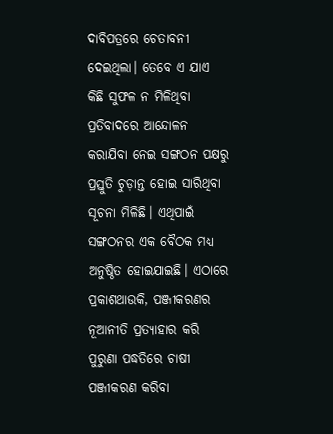ଦାବିପତ୍ରରେ ଚେତାବନୀ ଦେଇଥିଲା। ତେବେ ଏ ଯାଏ କିଛି ସୁଫଳ ନ ମିଳିଥିବା ପ୍ରତିବାଦରେ ଆନ୍ଦୋଳନ କରାଯିବା ନେଇ ସଙ୍ଗଠନ ପକ୍ଷରୁ ପ୍ରସ୍ତୁତି ଚୁଡ଼ାନ୍ତ ହୋଇ ସାରିଥିବା ସୂଚନା ମିଳିଛି। ଏଥିପାଇଁ ସଙ୍ଗଠନର ଏକ ବୈଠକ ମଧ୍ୟ ଅନୁଷ୍ଠିତ ହୋଇଯାଇଛି। ଏଠାରେ ପ୍ରକାଶଥାଉକି, ପଞ୍ଜୀକରଣର ନୂଆନୀତି ପ୍ରତ୍ୟାହାର କରି ପୁରୁଣା ପଦ୍ଧତିରେ ଚାଷୀ ପଞ୍ଜୀକରଣ କରିବା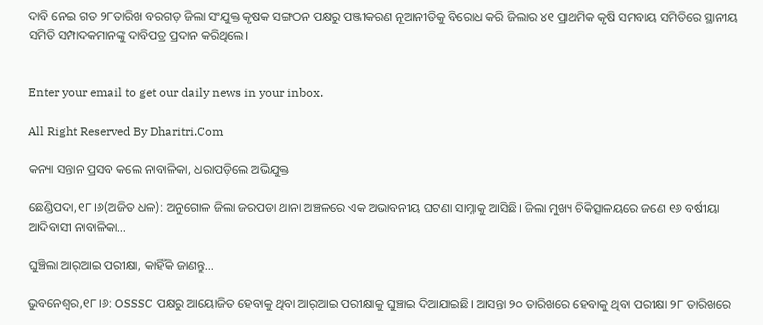ଦାବି ନେଇ ଗତ ୨୮ତାରିଖ ବରଗଡ଼ ଜିଲା ସଂଯୁକ୍ତ କୃଷକ ସଙ୍ଗଠନ ପକ୍ଷରୁ ପଞ୍ଜୀକରଣ ନୂଆନୀତିକୁ ବିରୋଧ କରି ଜିଲାର ୪୧ ପ୍ରାଥମିକ କୃଷି ସମବାୟ ସମିତିରେ ସ୍ଥାନୀୟ ସମିତି ସମ୍ପାଦକମାନଙ୍କୁ ଦାବିପତ୍ର ପ୍ରଦାନ କରିଥିଲେ।


Enter your email to get our daily news in your inbox.

All Right Reserved By Dharitri.Com

କନ୍ୟା ସନ୍ତାନ ପ୍ରସବ କଲେ ନାବାଳିକା, ଧରାପଡ଼ିଲେ ଅଭିଯୁକ୍ତ

ଛେଣ୍ଡିପଦା,୧୮।୬(ଅଜିତ ଧଳ): ଅନୁଗୋଳ ଜିଲା ଜରପଡା ଥାନା ଅଞ୍ଚଳରେ ଏକ ଅଭାବନୀୟ ଘଟଣା ସାମ୍ନାକୁ ଆସିଛି। ଜିଲା ମୁଖ୍ୟ ଚିକିତ୍ସାଳୟରେ ଜଣେ ୧୬ ବର୍ଷୀୟା ଆଦିବାସୀ ନାବାଳିକା…

ଘୁଞ୍ଚିଲା ଆର୍‌ଆଇ ପରୀକ୍ଷା, କାହିଁକି ଜାଣନ୍ତୁ…

ଭୁବନେଶ୍ୱର,୧୮।୬: OSSSC ପକ୍ଷରୁ ଆୟୋଜିତ ହେବାକୁ ଥିବା ଆର୍‌ଆଇ ପରୀକ୍ଷାକୁ ଘୁଞ୍ଚାଇ ଦିଆଯାଇଛି। ଆସନ୍ତା ୨୦ ତାରିଖରେ ହେବାକୁ ଥିବା ପରୀକ୍ଷା ୨୮ ତାରିଖରେ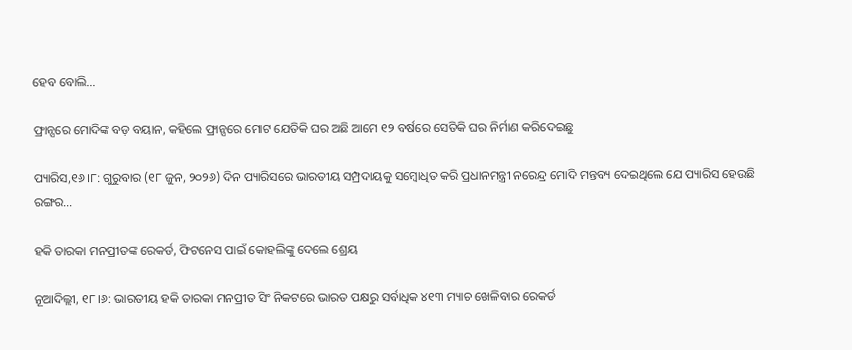ହେବ ବୋଲି…

ଫ୍ରାନ୍ସରେ ମୋଦିଙ୍କ ବଡ଼ ବୟାନ, କହିଲେ ଫ୍ରାନ୍ସରେ ମୋଟ ଯେତିକି ଘର ଅଛି ଆମେ ୧୨ ବର୍ଷରେ ସେତିକି ଘର ନିର୍ମାଣ କରିଦେଇଛୁ

ପ୍ୟାରିସ,୧୬।୮: ଗୁରୁବାର (୧୮ ଜୁନ, ୨୦୨୬) ଦିନ ପ୍ୟାରିସରେ ଭାରତୀୟ ସମ୍ପ୍ରଦାୟକୁ ସମ୍ବୋଧିତ କରି ପ୍ରଧାନମନ୍ତ୍ରୀ ନରେନ୍ଦ୍ର ମୋଦି ମନ୍ତବ୍ୟ ଦେଇଥିଲେ ଯେ ପ୍ୟାରିସ ହେଉଛି ରଙ୍ଗର…

ହକି ତାରକା ମନପ୍ରୀତଙ୍କ ରେକର୍ଡ, ଫିଟନେସ ପାଇଁ କୋହଲିଙ୍କୁ ଦେଲେ ଶ୍ରେୟ

ନୂଆଦିଲ୍ଲୀ, ୧୮।୬: ଭାରତୀୟ ହକି ତାରକା ମନପ୍ରୀତ ସିଂ ନିକଟରେ ଭାରତ ପକ୍ଷରୁ ସର୍ବାଧିକ ୪୧୩ ମ୍ୟାଚ ଖେଳିବାର ରେକର୍ଡ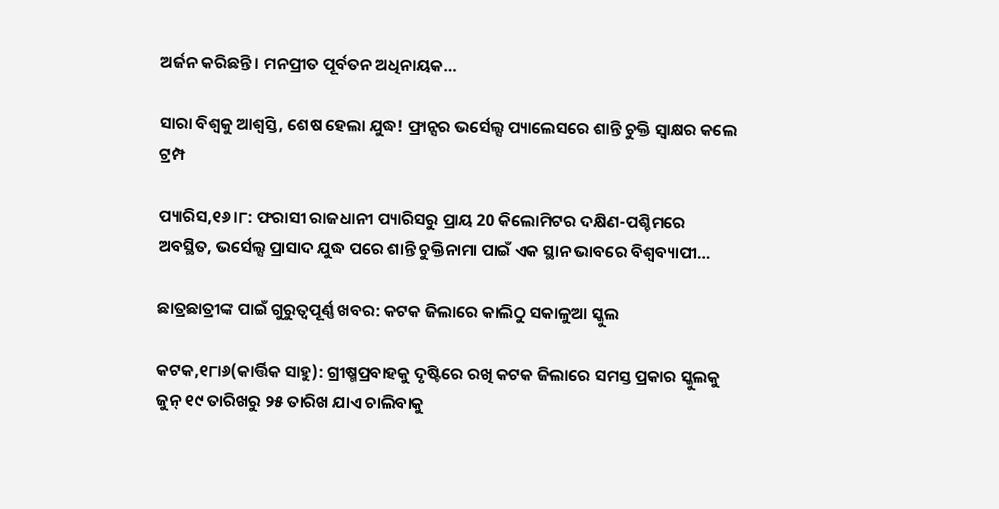ଅର୍ଜନ କରିଛନ୍ତି। ମନପ୍ରୀତ ପୂର୍ବତନ ଅଧିନାୟକ…

ସାରା ବିଶ୍ୱକୁ ଆଶ୍ୱସ୍ତି, ଶେଷ ହେଲା ଯୁଦ୍ଧ! ଫ୍ରାନ୍ସର ଭର୍ସେଲ୍ସ ପ୍ୟାଲେସରେ ଶାନ୍ତି ଚୁକ୍ତି ସ୍ବାକ୍ଷର କଲେ ଟ୍ରମ୍ପ

ପ୍ୟାରିସ,୧୬।୮: ଫରାସୀ ରାଜଧାନୀ ପ୍ୟାରିସରୁ ପ୍ରାୟ 20 କିଲୋମିଟର ଦକ୍ଷିଣ-ପଶ୍ଚିମରେ ଅବସ୍ଥିତ, ଭର୍ସେଲ୍ସ ପ୍ରାସାଦ ଯୁଦ୍ଧ ପରେ ଶାନ୍ତି ଚୁକ୍ତିନାମା ପାଇଁ ଏକ ସ୍ଥାନ ଭାବରେ ବିଶ୍ୱବ୍ୟାପୀ…

ଛାତ୍ରଛାତ୍ରୀଙ୍କ ପାଇଁ ଗୁରୁତ୍ୱପୂର୍ଣ୍ଣ ଖବର: କଟକ ଜିଲାରେ କାଲିଠୁ ସକାଳୁଆ ସ୍କୁଲ

କଟକ,୧୮ା୬(କାର୍ତ୍ତିକ ସାହୁ): ଗ୍ରୀଷ୍ମପ୍ରବାହକୁ ଦୃଷ୍ଟିରେ ରଖି କଟକ ଜିଲାରେ ସମସ୍ତ ପ୍ରକାର ସ୍କୁଲକୁ ଜୁନ୍‌ ୧୯ ତାରିଖରୁ ୨୫ ତାରିଖ ଯାଏ ଚାଲିବାକୁ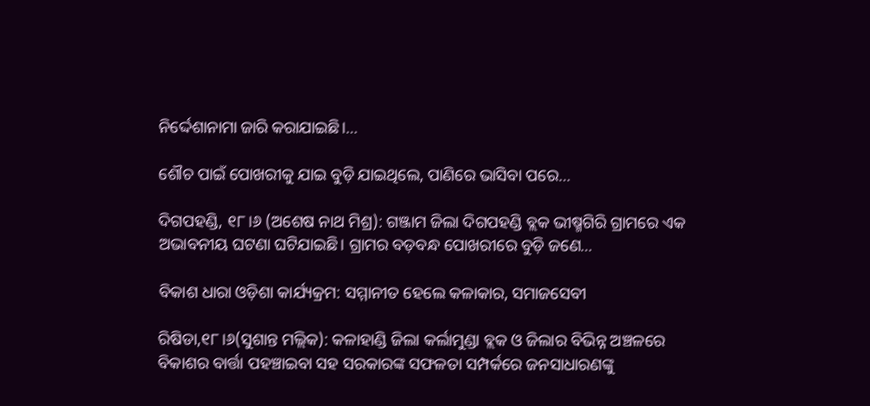ନିର୍ଦ୍ଦେଶାନାମା ଜାରି କରାଯାଇଛି।…

ଶୌଚ ପାଇଁ ପୋଖରୀକୁ ଯାଇ ବୁଡ଼ି ଯାଇଥିଲେ, ପାଣିରେ ଭାସିବା ପରେ…

ଦିଗପହଣ୍ଡି, ୧୮।୬ (ଅଶେଷ ନାଥ ମିଶ୍ର): ଗଞ୍ଜାମ ଜିଲା ଦିଗପହଣ୍ଡି ବ୍ଲକ ଭୀଷ୍ମଗିରି ଗ୍ରାମରେ ଏକ ଅଭାବନୀୟ ଘଟଣା ଘଟିଯାଇଛି। ଗ୍ରାମର ବଡ଼ବନ୍ଧ ପୋଖରୀରେ ବୁଡ଼ି ଜଣେ…

ବିକାଶ ଧାରା ଓଡ଼ିଶା କାର୍ଯ୍ୟକ୍ରମ: ସମ୍ମାନୀତ ହେଲେ କଳାକାର, ସମାଜସେବୀ

ରିଷିଡା,୧୮।୬(ସୁଶାନ୍ତ ମଲ୍ଲିକ): କଳାହାଣ୍ଡି ଜିଲା କର୍ଲାମୁଣ୍ଡା ବ୍ଲକ ଓ ଜିଲାର ବିଭିନ୍ନ ଅଞ୍ଚଳରେ ବିକାଶର ବାର୍ତ୍ତା ପହଞ୍ଚାଇବା ସହ ସରକାରଙ୍କ ସଫଳତା ସମ୍ପର୍କରେ ଜନସାଧାରଣଙ୍କୁ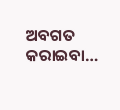ଅବଗତ କରାଇବା…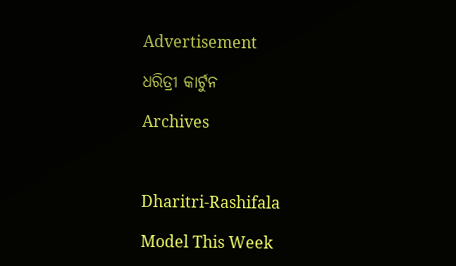Advertisement

ଧରିତ୍ରୀ କାର୍ଟୁନ

Archives



Dharitri-Rashifala

Model This Week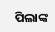ପିଲାଙ୍କ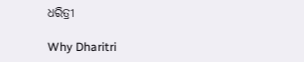ଧରିତ୍ରୀ

Why Dharitri